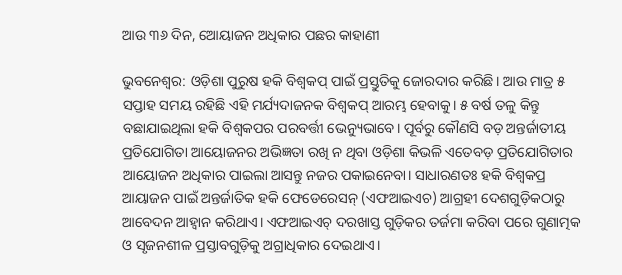ଆଉ ୩୬ ଦିନ, ଆ‌େୟାଜନ ଅଧିକାର ପଛର କାହାଣୀ

ଭୁବନେଶ୍ବର: ଓଡ଼ିଶା ପୁରୁଷ ହକି ବିଶ୍ବକପ୍ ପାଇଁ ପ୍ରସ୍ତୁତିକୁ ଜୋରଦାର କରିଛି। ଆଉ ମା‌ତ୍ର ୫ ସପ୍ତାହ ସମୟ ରହିଛି ଏହି ମର୍ଯ୍ୟଦାଜନକ ବିଶ୍ବକପ୍ ଆରମ୍ଭ ହେବାକୁ। ୫ ବର୍ଷ ତଳୁ କିନ୍ତୁ ବଛାଯାଇଥିଲା ହକି ବିଶ୍ବକପର ପରବର୍ତ୍ତୀ ଭେନ୍ୟୁଭାବେ। ପୂର୍ବରୁ କୌଣସି ବଡ଼ ଅନ୍ତର୍ଜାତୀୟ ପ୍ରତିଯୋଗିତା ଆୟୋଜନର ଅଭିଜ୍ଞତା ରଖି ନ ଥିବା ଓଡ଼ିଶା କିଭଳି ଏତେବଡ଼ ପ୍ରତିଯୋଗିତାର ଆୟୋଜନ ଅଧିକାର ପାଇଲା ଆସନ୍ତୁ ନଜର ପକାଇନେବା। ସାଧାରଣତଃ ହକି ବିଶ୍ବକପ୍ର ଆୟାଜନ ପାଇଁ ଅନ୍ତର୍ଜାତିକ ହକି ଫେଡେରେସନ୍ (ଏଫଆଇଏଚ) ଆଗ୍ରହୀ ଦେଶଗୁଡ଼ିକଠାରୁ ଆବେଦନ ଆହ୍ବାନ କରିଥାଏ। ଏଫଆଇଏଚ୍ ଦରଖାସ୍ତ ଗୁଡ଼ିକର ତର୍ଜମା କରିବା ପରେ ଗୁଣାତ୍ମକ ଓ ସୃଜନଶୀଳ ପ୍ରସ୍ତାବଗୁଡ଼ିକୁ ଅଗ୍ରାଧିକାର ଦେଇଥାଏ।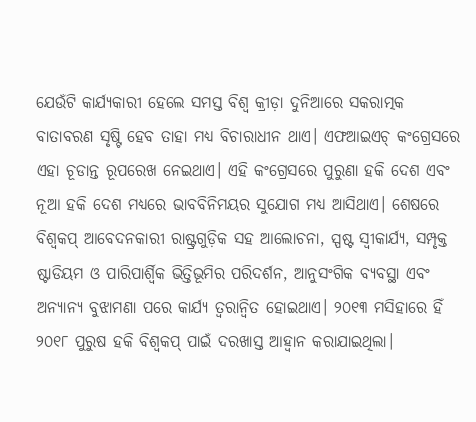ଯେଉଁଟି କାର୍ଯ୍ୟକାରୀ ହେଲେ ସମସ୍ତ ବିଶ୍ବ କ୍ରୀଡ଼ା ଦୁନିଆରେ ସକରାତ୍ମକ ବାତାବରଣ ସୃଷ୍ଟି ହେବ ତାହା ମଧ୍ୟ ବିଚାରାଧୀନ ଥାଏ। ଏଫଆଇଏଚ୍ କଂଗ୍ରେସରେ ଏହା ଚୂଡାନ୍ତ ରୂପରେଖ ନେଇଥାଏ। ଏହି କଂଗ୍ରେସରେ ପୁରୁଣା ହକି ଦେଶ ଏବଂ ନୂଆ ହକି ଦେଶ ମଧ୍ୟରେ ଭାବବିନିମୟର ସୁଯୋଗ ମଧ୍ୟ ଆସିଥାଏ। ‌ଶେଷରେ ବିଶ୍ବକପ୍ ଆବେଦନକାରୀ ରାଷ୍ଟ୍ରଗୁଡ଼ିକ ସହ ଆଲୋଚନା, ସ୍ପଷ୍ଟ ସ୍ବୀକାର୍ଯ୍ୟ, ସମ୍ପୃକ୍ତ ଷ୍ଟାଡିୟମ ଓ ପାରିପାର୍ଶ୍ବିକ ଭିତ୍ତିଭୂମିର ପରିଦର୍ଶନ, ଆନୁସଂଗିକ ବ୍ୟବସ୍ଥା ଏବଂ ଅନ୍ୟାନ୍ୟ ବୁଝାମଣା ପରେ କାର୍ଯ୍ୟ ତ୍ବରାନ୍ବିତ ହେ‌ାଇଥାଏ। ୨୦୧୩ ମସିହାରେ ହିଁ ୨୦୧୮ ପୁରୁଷ ହକି ବିଶ୍ବକପ୍ ପାଇଁ ଦରଖାସ୍ତ ଆହ୍ବାନ କରାଯାଇଥିଲା।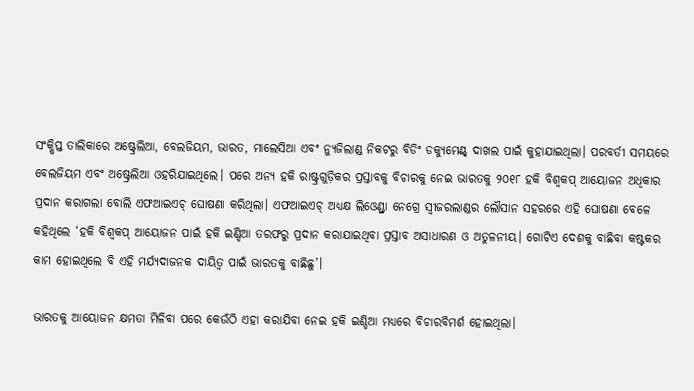ସଂକ୍ଷିପ୍ତ ତାଲିକାରେ ଅଷ୍ଟ୍ରେଲିଆ, ବେଲଜିୟମ, ଭାରତ, ମାଲେସିଆ ଏବଂ ନ୍ୟୁଜିଲାଣ୍ଡ ନିକଟରୁ ବିଡିଂ ଡକ୍ୟୁମେଣ୍ଟ୍ ଦାଖଲ ପାଇଁ କୁହାଯାଇଥିଲା। ପରବର୍ତୀ ସମୟରେ ବେଲଜିୟମ ଏବଂ ଅଷ୍ଟ୍ରେଲିଆ ଓହରିଯାଇଥିଲେ। ପରେ ଅନ୍ୟ ହକି ରାଷ୍ଟ୍ରଗୁଡ଼ିକର ପ୍ରସ୍ତାବକୁ ବିଚାରକୁ ନେଇ ଭାରତକୁ ୨୦୧୮ ହକି ବିଶ୍ବକପ୍ ଆୟୋଜନ ଅଧିକାର ପ୍ରଦାନ କରାଗଲା ବୋଲି ଏଫଆଇଏଚ୍ ଘୋଷଣା କରିଥିଲା। ଏଫଆଇଏଚ୍ ଅଧ୍ୟକ୍ଷ ଲିଓ‌େଣ୍ଡ୍ରା ନେଗ୍ରେ ସ୍ବୀଜରଲାଣ୍ଡର ଲୌସାନ ସହରରେ ଏହି ଘୋଷଣା ବେଳେ କହିଥିଲେ ‘ହକି ବିଶ୍ବକପ୍ ଆୟୋଜନ ପାଇଁ ହକି ଇଣ୍ଡିଆ ତରଫରୁ ପ୍ରଦାନ କରାଯାଇଥିବା ପ୍ରସ୍ତାବ ଅସାଧାରଣ ଓ ଅତୁଳନୀୟ। ଗୋଟିଏ ଦେଶକୁ ବାଛିବା କଷ୍ଟକର କାମ ହୋଇଥିଲେ ବି ଏହି ମର୍ଯ୍ୟଦାଜନକ ଦାୟିତ୍ବ ପାଇଁ ଭାରତକୁ ବାଛିଛୁ’।

ଭାରତକୁ ଆୟୋଜନ ‌କ୍ଷମତା ମିଳିବା ପରେ କେଉଁଠି ଏହା କରାଯିବା ନେଇ ହକି ଇଣ୍ଡିଆ ମଧ୍ୟରେ ବିଚାରବିମର୍ଶ ହୋଇଥିଲା।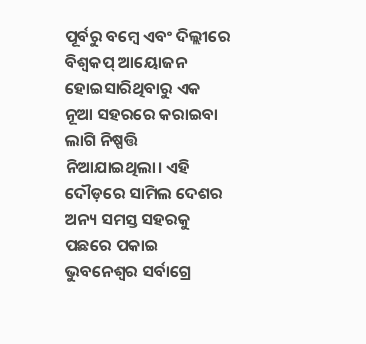ପୂର୍ବରୁ ବମ୍ବେ ଏବଂ ଦିଲ୍ଲୀରେ ବିଶ୍ବକପ୍ ଆୟୋଜନ ହୋଇସାରିଥିବାରୁ ଏକ ନୂଆ ସହରରେ କରାଇବା ଲାଗି ନିଷ୍ପତ୍ତି ନିଆଯାଇଥିଲା। ଏହି ଦୌଡ଼ରେ ସାମିଲ ଦେଶର ଅନ୍ୟ ସମସ୍ତ ସହରକୁ ପଛରେ ପକାଇ ଭୁବନେଶ୍ବର ସର୍ବାଗ୍ରେ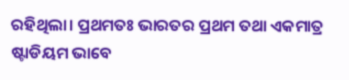ରହିଥିଲା। ପ୍ରଥମତଃ ଭାରତର ପ୍ରଥମ ତଥା ଏକମାତ୍ର ଷ୍ଟାଡିୟମ ଭାବେ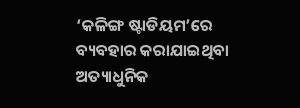‘କଳିଙ୍ଗ ଷ୍ଟାଡିୟମ’ରେ ବ୍ୟବହାର କରାଯାଇଥିବା ଅତ୍ୟାଧୁନିକ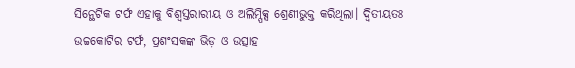ସ‌ିନ୍ଥେଟିକ ଟର୍ଫ ଏହାକୁ ବିଶ୍ବସ୍ତରାରୀୟ ଓ ଅଲିମ୍ପିକ୍ସ ଶ୍ରେଣୀଭୁକ୍ତ କରିଥିଲା। ଦ୍ବିତୀୟତଃ ଉଚ୍ଚକୋଟିର ଟର୍ଫ, ପ୍ରଶଂସକଙ୍କ ଭିଡ଼ ଓ ଉତ୍ସାହ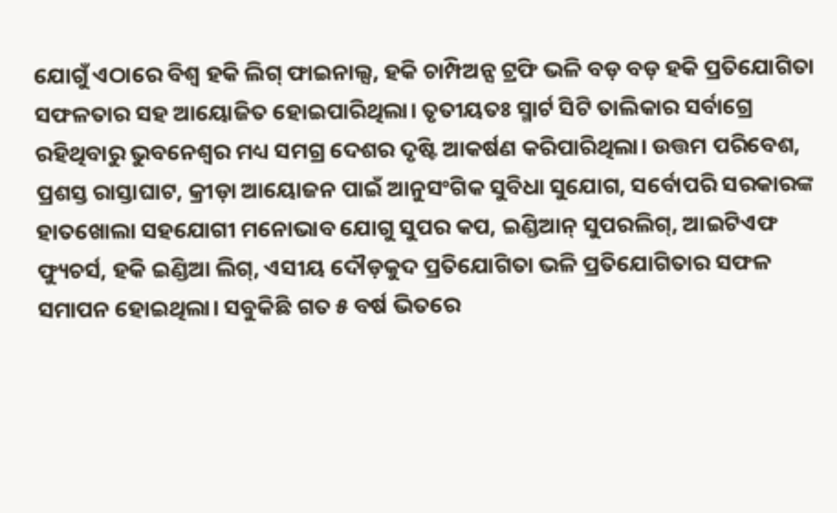ଯୋଗୁଁ ଏଠାରେ ବିଶ୍ବ ହକି ଲିଗ୍ ଫାଇନାଲ୍ସ, ହକି ଚାମ୍ପିଅନ୍ସ ଟ୍ରଫି ଭଳି ବଡ଼ ବଡ଼ ହକି ପ୍ରତିଯୋଗିତା ସଫଳତାର ସହ ଆୟୋଜିତ ହୋଇପାରିଥିଲା। ତୃତୀୟତଃ ସ୍ମାର୍ଟ ସିଟି ତାଲିକାର ସର୍ବାଗ୍ରେ ରହିଥିବାରୁ ଭୁବନେଶ୍ବର ମଧ୍ୟ ସମଗ୍ର ଦେଶର ଦୃଷ୍ଟି ଆକର୍ଷଣ କରିପାରିଥିଲା। ଉତ୍ତମ ପରିବେଶ, ପ୍ରଶସ୍ତ ରାସ୍ତାଘାଟ, କ୍ରୀଡ଼ା ଆୟୋଜନ ପାଇଁ ଆନୁସଂଗିକ ସୁବିଧା ସୁଯୋଗ, ସର୍ବୋପରି ସରକାରଙ୍କ ହା‌ତଖୋଲା ସହଯୋଗୀ ମନୋଭାବ ଯୋଗୁ ସୁପର କପ, ଇଣ୍ଡିଆନ୍ ସୁପରଲିଗ୍, ଆଇଟିଏଫ ଫ୍ୟୁଚର୍ସ, ହକି ଇଣ୍ଡିଆ ଲିଗ୍, ଏସୀୟ ଦୌଡ଼କୁଦ ପ୍ରତିଯୋଗିତା ଭଳି ପ୍ରତିଯୋଗିତାର ସଫଳ ସମାପନ ହୋଇଥିଲା। ସବୁକିଛି ଗତ ୫ ବର୍ଷ ଭିତରେ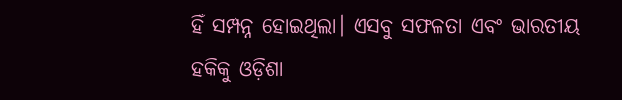ହିଁ ସମ୍ପନ୍ନ ହୋଇଥିଲା। ଏସବୁ ସଫଳତା ଏବଂ ଭାରତୀୟ ହକିକୁ ଓଡ଼ିଶା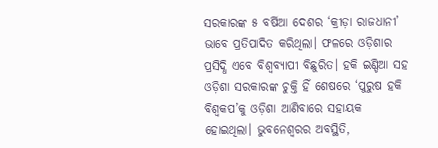ସରକାରଙ୍କ ୫ ବର୍ଷିଆ ଦେଶର ‘କ୍ରୀଡ଼ା ରାଜଧାନୀ’ ଭାବେ ପ୍ରତିପାଦିତ କରିଥିଲା। ଫଳରେ ଓଡ଼ିଶାର ପ୍ରସିଦ୍ଧି ଏବେ ବିଶ୍ବବ୍ୟାପୀ ବିଛୁରିତ। ହକି ଇଣ୍ଡିଆ ସହ ଓଡ଼ିଶା ସରକାରଙ୍କ ଚୁକ୍ତି ହିଁ ଶେଷରେ ‘ପୁରୁଷ ହକି ବିଶ୍ବକପ’କୁ ଓଡ଼ିଶା ଆଣିବାରେ ସହାୟକ ହୋଇଥିଲା। ଭୁବନେଶ୍ବରର ଅବସ୍ଥିତି,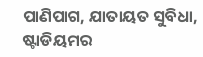ପାଣିପାଗ, ଯାତାୟତ ସୁବିଧା, ଷ୍ଟାଡିୟମର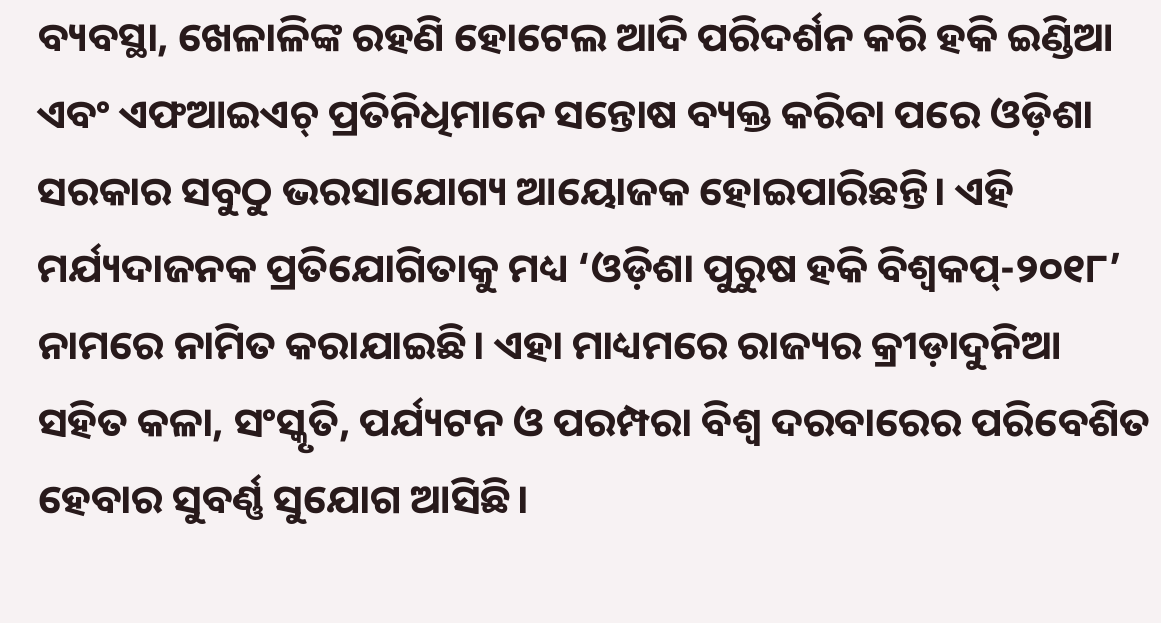ବ୍ୟବସ୍ଥା, ଖେଳାଳିଙ୍କ ରହଣି ହୋଟେଲ ଆଦି ପରିଦର୍ଶନ କରି ହକି ଇଣ୍ଡିଆ ଏବଂ ଏଫଆଇଏଚ୍ ପ୍ରତିନିଧିମାନେ ସନ୍ତୋଷ ବ୍ୟକ୍ତ କରିବା ପରେ ଓଡ଼ିଶା ସରକାର ସବୁଠୁ ଭରସାଯୋଗ୍ୟ ଆୟୋଜକ ହୋଇପାରିଛନ୍ତି। ଏହି ମର୍ଯ୍ୟଦାଜନକ ପ୍ରତିଯୋଗିତାକୁ ମଧ୍ୟ ‘ଓଡ଼ିଶା ପୁରୁଷ ହକି ବିଶ୍ବକପ୍-୨୦୧୮’ ନାମରେ ନାମିତ କରାଯାଇଛି। ଏହା ମାଧ୍ୟମରେ ରାଜ୍ୟର କ୍ରୀଡ଼ାଦୁନିଆ ସହିତ କଳା, ସଂସ୍କୃତି, ପର୍ଯ୍ୟଟନ ଓ ପରମ୍ପରା ବିଶ୍ବ ଦରବାର‌େର ପରିବେଶିତ ହେବାର ସୁବର୍ଣ୍ଣ ସୁଯୋଗ ଆସିଛି।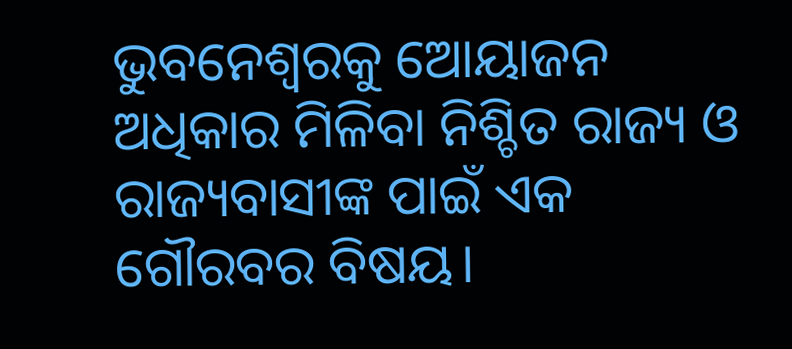ଭୁବନେଶ୍ବରକୁ ‌ଆ‌େୟାଜନ ଅଧିକାର ମିଳିବା ନିଶ୍ଚିତ ରାଜ୍ୟ ଓ ରାଜ୍ୟବାସୀଙ୍କ ପାଇଁ ଏକ ଗୌରବର ବିଷୟ।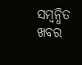ସମ୍ବନ୍ଧିତ ଖବର